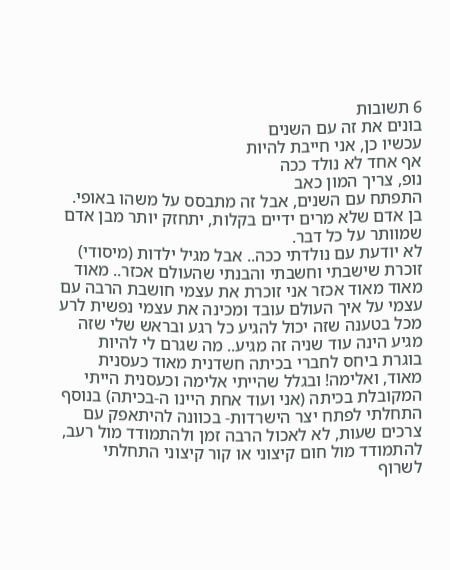6 תשובות
בונים את זה עם השנים
עכשיו כן, אני חייבת להיות
אף אחד לא נולד ככה
נופ, צריך המון כאב
התפתח עם השנים, אבל זה מתבסס על משהו באופי.
בן אדם שלא מרים ידיים בקלות, יתחזק יותר מבן אדם שמוותר על כל דבר.
לא יודעת עם נולדתי ככה.. אבל מגיל ילדות (מיסודי) זוכרת שישבתי וחשבתי והבנתי שהעולם אכזר.. מאוד מאוד מאוד אכזר אני זוכרת את עצמי חושבת הרבה עם עצמי על איך העולם עובד ומכינה את עצמי נפשית לרע מכל בטענה שזה יכול להגיע כל רגע ובראש שלי שזה מגיע הינה עוד שניה זה מגיע.. מה שגרם לי להיות בוגרת ביחס לחברי בכיתה חשדנית מאוד כעסנית מאוד, ואלימה! ובגלל שהייתי אלימה וכעסנית הייתי המקובלת בכיתה (אני ועוד אחת היינו ה-בכיתה) בנוסף התחלתי לפתח יצר הישרדות- בכוונה להיתאפק עם צרכים שעות, לא לאכול הרבה זמן ולהתמודד מול רעב, להתמודד מול חום קיצוני או קור קיצוני התחלתי לשרוף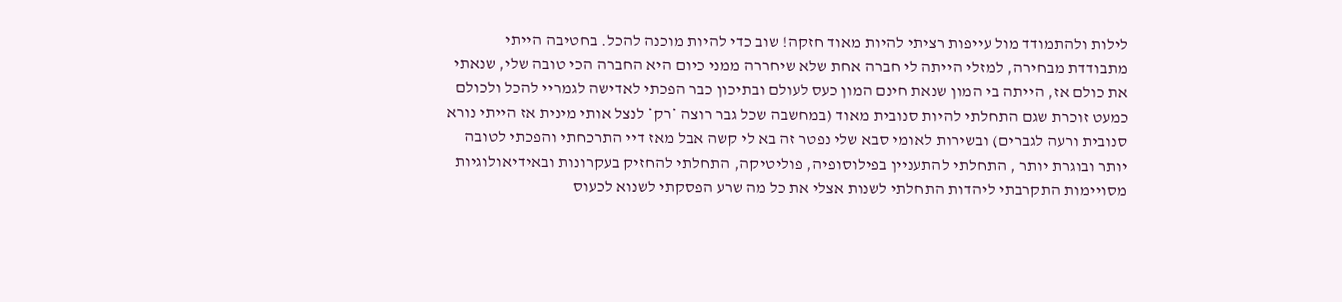לילות ולהתמודד מול עייפות רציתי להיות מאוד חזקה! שוב כדי להיות מוכנה להכל. בחטיבה הייתי מתבודדת מבחירה, למזלי הייתה לי חברה אחת שלא שיחררה ממני כיום היא החברה הכי טובה שלי, שנאתי את כולם אז, הייתה בי המון שנאת חינם המון כעס לעולם ובתיכון כבר הפכתי לאדישה לגמריי להכל ולכולם כמעט זוכרת שגם התחלתי להיות סנובית מאוד (במחשבה שכל גבר רוצה *רק* לנצל אותי מינית אז הייתי נורא סנובית ורעה לגברים) ובשירות לאומי סבא שלי נפטר זה בא לי קשה אבל מאז דיי התרכחתי והפכתי לטובה יותר ובוגרת יותר , התחלתי להתעניין בפילוסופיה, פוליטיקה, התחלתי להחזיק בעקרונות ובאידיאולוגיות מסויימות התקרבתי ליהדות התחלתי לשנות אצלי את כל מה שרע הפסקתי לשנוא לכעוס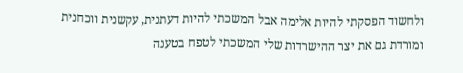ולחשוד הפסקתי להיות אלימה אבל המשכתי להיות דעתנית, עקשנית ווכחנית ומורדת גם את יצר ההישרדות שלי המשכתי לטפח בטענה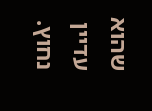שהוא עדיין נחוץ.